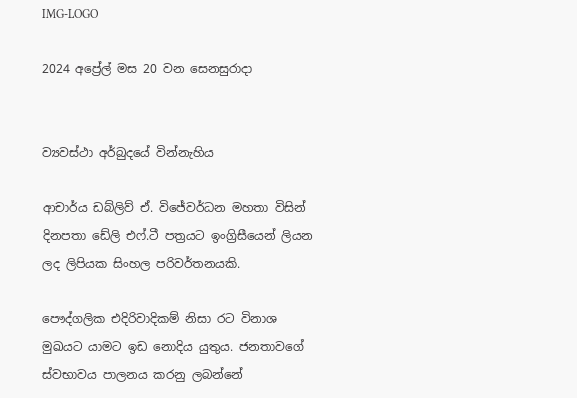IMG-LOGO

2024 අප්‍රේල් මස 20 වන සෙනසුරාදා


ව්‍යවස්ථා අර්බුදයේ වින්නැහිය

ආචාර්ය ඩබ්ලිව් ඒ. විජේවර්ධන මහතා විසින් දිනපතා ඩේලි එෆ්.ටී පත්‍රයට ඉංග්‍රිසීයෙන් ලියන ලද ලිපියක සිංහල පරිවර්තනයකි.

පෞද්ගලික එදිරිවාදිකම් නිසා රට විනාශ මුඛයට යාමට ඉඩ නොදිය යුතුය. ජනතාවගේ ස්වභාවය පාලනය කරනු ලබන්නේ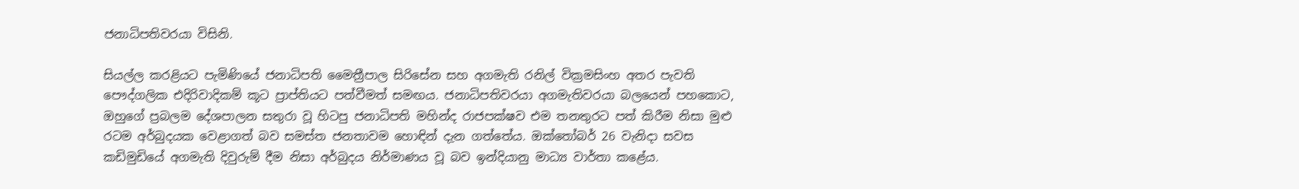ජනාධිපතිවරයා විසිනි.

සියල්ල කරළියට පැමිණියේ ජනාධිපති මෛත්‍රීපාල සිරිසේන සහ අගමැති රනිල් වික්‍රමසිංහ අතර පැවති පෞද්ගලික එදිරිවාදිකම් කූට ප්‍රාප්තියට පත්වීමත් සමඟය. ජනාධිපතිවරයා අගමැතිවරයා බලයෙන් පහකොට, ඔහුගේ ප්‍රබලම දේශපාලන සතුරා වූ හිටපු ජනාධිපති මහින්ද රාජපක්ෂව එම තනතුරට පත් කිරීම නිසා මුළු රටම අර්බුදයක වෙළාගත් බව සමස්ත ජනතාවම හොඳින් දැන ගත්තේය. ඔක්තෝබර් 26 වැනිදා සවස කඩිමුඩියේ අගමැති දිවුරුම් දීම නිසා අර්බුදය නිර්මාණය වූ බව ඉන්දියානු මාධ්‍ය වාර්තා කළේය.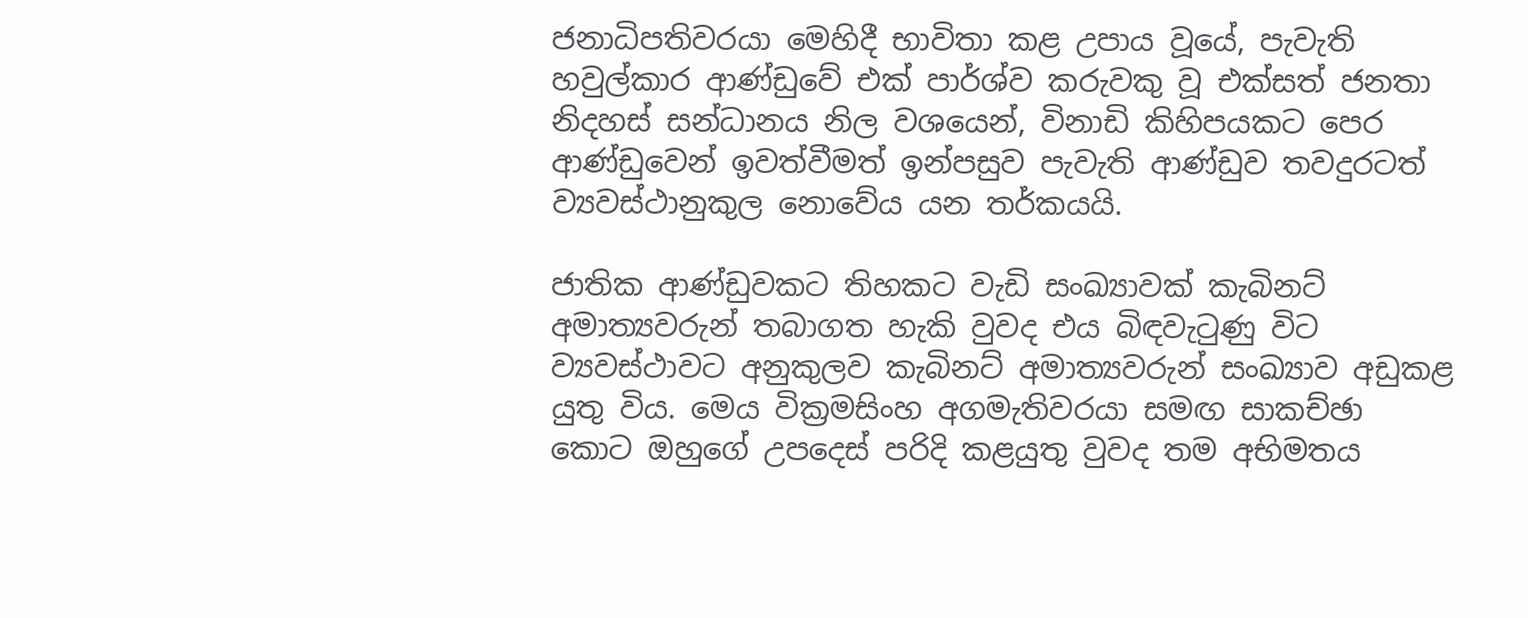ජනාධිපතිවරයා මෙහිදී භාවිතා කළ උපාය වූයේ, පැවැති හවුල්කාර ආණ්ඩුවේ එක් පාර්ශ්ව කරුවකු වූ එක්සත් ජනතා නිදහස් සන්ධානය නිල වශයෙන්, විනාඩි කිහිපයකට පෙර ආණ්ඩුවෙන් ඉවත්වීමත් ඉන්පසුව පැවැති ආණ්ඩුව තවදුරටත් ව්‍යවස්ථානුකුල නොවේය යන තර්කයයි.

ජාතික ආණ්ඩුවකට තිහකට වැඩි සංඛ්‍යාවක් කැබිනට් අමාත්‍යවරුන් තබාගත හැකි වුවද එය බිඳවැටුණු විට ව්‍යවස්ථාවට අනුකුලව කැබිනට් අමාත්‍යවරුන් සංඛ්‍යාව අඩුකළ යුතු විය. මෙය වික්‍රමසිංහ අගමැතිවරයා සමඟ සාකච්ඡා කොට ඔහුගේ උපදෙස් පරිදි කළයුතු වුවද තම අභිමතය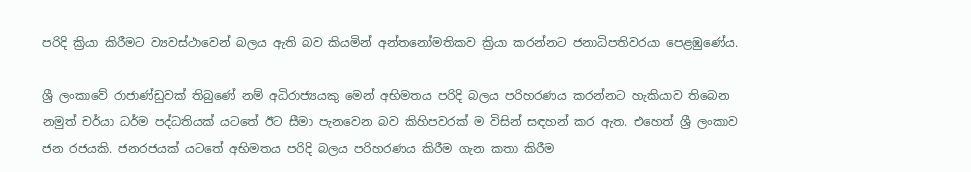පරිදි ක්‍රියා කිරීමට ව්‍යවස්ථාවෙන් බලය ඇති බව කියමින් අන්තනෝමතිකව ක්‍රියා කරන්නට ජනාධිපතිවරයා පෙළඹුණේය.

ශ්‍රී ලංකාවේ රාජාණ්ඩුවක් තිබුණේ නම් අධිරාජ්‍යයකු මෙන් අභිමතය පරිදි බලය පරිහරණය කරන්නට හැකියාව තිබෙන නමුත් චර්යා ධර්ම පද්ධතියක් යටතේ ඊට සීමා පැනවෙන බව කිහිපවරක් ම විසින් සඳහන් කර ඇත. එහෙත් ශ්‍රී ලංකාව ජන රජයකි. ජනරජයක් යටතේ අභිමතය පරිදි බලය පරිහරණය කිරීම ගැන කතා කිරීම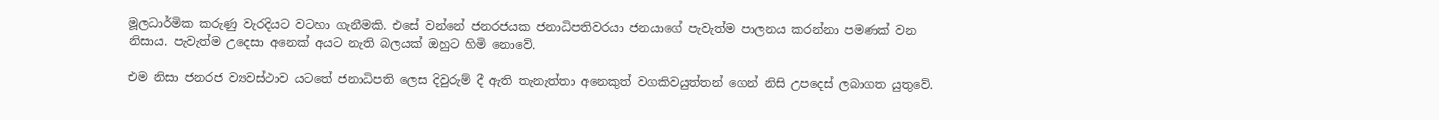මූලධාර්මික කරුණු වැරදියට වටහා ගැනීමකි. එසේ වන්නේ ජනරජයක ජනාධිපතිවරයා ජනයාගේ පැවැත්ම පාලනය කරන්නා පමණක් වන නිසාය. පැවැත්ම උදෙසා අනෙක් අයට නැති බලයක් ඔහුට හිමි නොවේ.

එම නිසා ජනරජ ව්‍යවස්ථාව යටතේ ජනාධිපති ලෙස දිවුරුම් දී ඇති තැනැත්තා අනෙකුත් වගකිවයුත්තන් ගෙන් නිසි උපදෙස් ලබාගත යුතුවේ.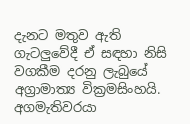දැනට මතුව ඇති ගැටලුවේදී ඒ සඳහා නිසි වගකීම දරනු ලැබුයේ අග්‍රාමාත්‍ය වික්‍රමසිංහයි.
අගමැතිවරයා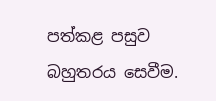පත්කළ පසුව බහුතරය සෙවීම.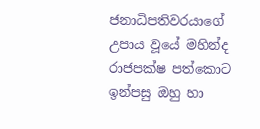ජනාධිපතිවරයාගේ උපාය වූයේ මහින්ද රාජපක්ෂ පත්කොට ඉන්පසු ඔහු හා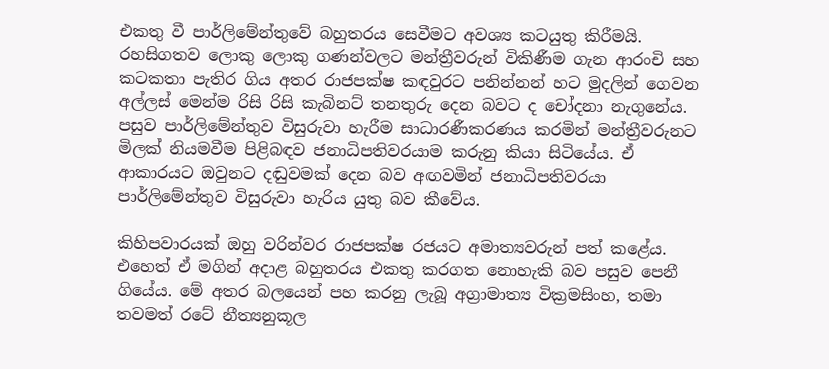එකතු වී පාර්ලිමේන්තුවේ බහුතරය සෙවීමට අවශ්‍ය කටයුතු කිරීමයි. රහසිගතව ලොකු ලොකු ගණන්වලට මන්‍ත්‍රීවරුන් විකිණීම ගැන ආරංචි සහ කටකතා පැතිර ගිය අතර රාජපක්ෂ කඳවුරට පනින්නන් හට මුදලින් ගෙවන අල්ලස් මෙන්ම රිසි රිසි කැබිනට් තනතුරු දෙන බවට ද චෝදනා නැගුනේය. පසුව පාර්ලිමේන්තුව විසුරුවා හැරීම සාධාරණීකරණය කරමින් මන්ත්‍රීවරුනට මිලක් නියමවීම පිළිබඳව ජනාධිපතිවරයාම කරුනු කියා සිටියේය. ඒ ආකාරයට ඔවුනට දඬුවමක් දෙන බව අඟවමින් ජනාධිපතිවරයා පාර්ලිමේන්තුව විසුරුවා හැරිය යුතු බව කීවේය.

කිහිපවාරයක් ඔහු වරින්වර රාජපක්ෂ රජයට අමාත්‍යවරුන් පත් කළේය. එහෙත් ඒ මගින් අදාළ බහුතරය එකතු කරගත නොහැකි බව පසුව පෙනී ගියේය. මේ අතර බලයෙන් පහ කරනු ලැබූ අග්‍රාමාත්‍ය වික්‍රමසිංහ, තමා තවමත් රටේ නීත්‍යනුකූල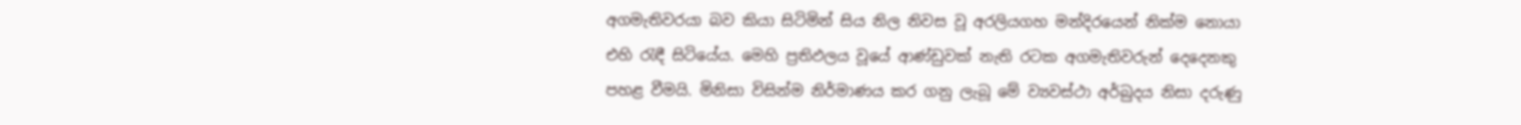අගමැතිවරයා බව කියා සිටිමින් සිය නිල නිවස වූ අරලියගහ මන්දිරයෙන් නික්ම නොයා එහි රැඳී සිටියේය. මෙහි ප්‍රතිඵලය වූයේ ආණ්ඩුවක් නැති රටක අගමැතිවරුන් දෙදෙනකු පහළ වීමයි. මිනිසා විසින්ම නිර්මාණය කර ගනු ලැබූ මේ ව්‍යවස්ථා අර්බුදය නිසා දරුණු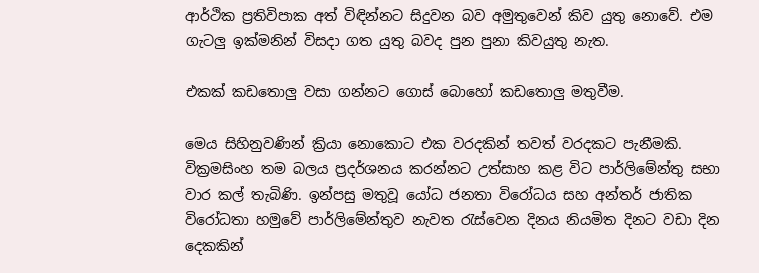ආර්ථික ප්‍රතිවිපාක අත් විඳින්නට සිදුවන බව අමුතුවෙන් කිව යුතු නොවේ. එම ගැටලු ඉක්මනින් විසදා ගත යුතු බවද පුන පුනා කිවයුතු නැත.

එකක් කඩතොලු වසා ගන්නට ගොස් බොහෝ කඩතොලු මතුවීම.

මෙය සිහිනුවණින් ක්‍රියා නොකොට එක වරදකින් තවත් වරදකට පැනීමකි. වික්‍රමසිංහ තම බලය ප්‍රදර්ශනය කරන්නට උත්සාහ කළ විට පාර්ලිමේන්තු සභා වාර කල් තැබිණි. ඉන්පසු මතුවූ යෝධ ජනතා විරෝධය සහ අන්තර් ජාතික විරෝධතා හමුවේ පාර්ලිමේන්තුව නැවත රැස්වෙන දිනය නියමිත දිනට වඩා දින දෙකකින්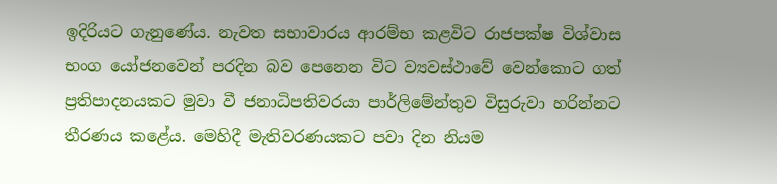ඉදිරියට ගැනුණේය. නැවත සභාවාරය ආරම්භ කළවිට රාජපක්ෂ විශ්වාස භංග යෝජනවෙන් පරදින බව පෙනෙන විට ව්‍යවස්ථාවේ වෙන්කොට ගත් ප්‍රතිපාදනයකට මුවා වී ජනාධිපතිවරයා පාර්ලිමේන්තුව විසුරුවා හරින්නට තීරණය කළේය. මෙහිදී මැතිවරණයකට පවා දින නියම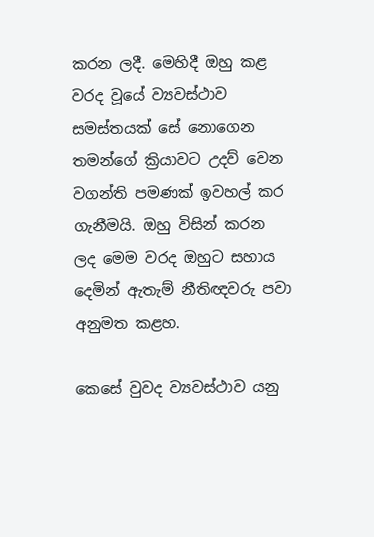කරන ලදී. මෙහිදී ඔහු කළ වරද වූයේ ව්‍යවස්ථාව සමස්තයක් සේ නොගෙන තමන්ගේ ක්‍රියාවට උදව් වෙන වගන්ති පමණක් ඉවහල් කර ගැනීමයි. ඔහු විසින් කරන ලද මෙම වරද ඔහුට සහාය දෙමින් ඇතැම් නීතිඥවරු පවා අනුමත කළහ.

කෙසේ වුවද ව්‍යවස්ථාව යනු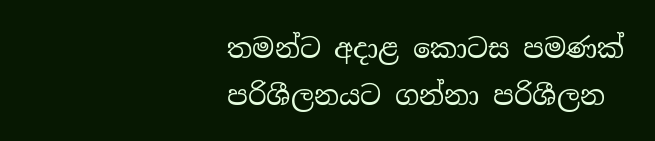තමන්ට අදාළ කොටස පමණක් පරිශීලනයට ගන්නා පරිශීලන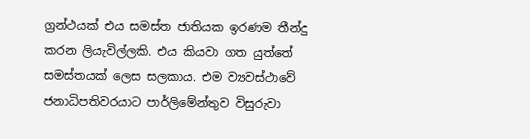ග්‍රන්ථයක් එය සමස්ත ජාතියක ඉරණම තීන්දු කරන ලියැවිල්ලකි. එය කියවා ගත යුත්තේ සමස්තයක් ලෙස සලකාය. එම ව්‍යවස්ථාවේ ජනාධිපතිවරයාට පාර්ලිමේන්තුව විසුරුවා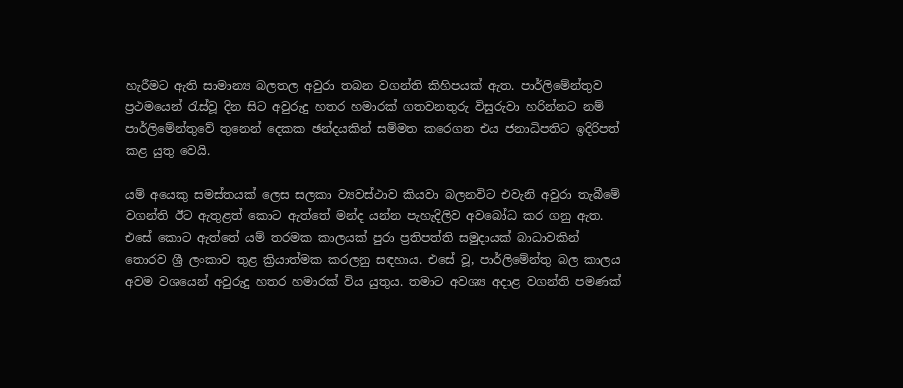හැරීමට ඇති සාමාන්‍ය බලතල අවුරා තබන වගන්ති කිහිපයක් ඇත. පාර්ලිමේන්තුව ප්‍රථමයෙන් රැස්වූ දින සිට අවුරුදු හතර හමාරක් ගතවනතුරු විසුරුවා හරින්නට නම් පාර්ලිමේන්තුවේ තුනෙන් දෙකක ඡන්දයකින් සම්මත කරෙගන එය ජනාධිපතිට ඉදිරිපත් කළ යුතු වෙයි.

යම් අයෙකු සමස්තයක් ලෙස සලකා ව්‍යවස්ථාව කියවා බලනවිට එවැනි අවුරා තැබීමේ වගන්ති ඊට ඇතුළත් කොට ඇත්තේ මන්ද යන්න පැහැදිලිව අවබෝධ කර ගනු ඇත. එසේ කොට ඇත්තේ යම් තරමක කාලයක් පුරා ප්‍රතිපත්ති සමුදායක් බාධාවකින් තොරව ශ්‍රී ලංකාව තුළ ක්‍රියාත්මක කරලනු සඳහාය. එසේ වූ, පාර්ලිමේන්තු බල කාලය අවම වශයෙන් අවුරුදු හතර හමාරක් විය යුතුය. තමාට අවශ්‍ය අදාළ වගන්ති පමණක්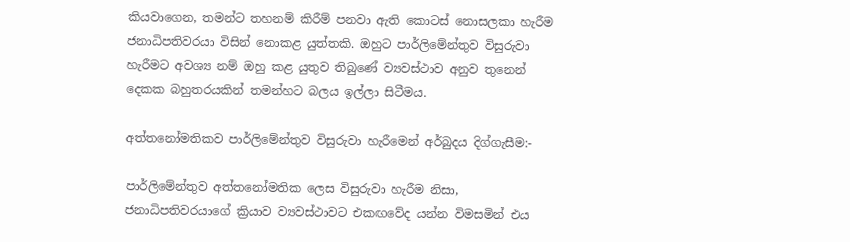කියවාගෙන, තමන්ට තහනම් කිරීම් පනවා ඇති කොටස් නොසලකා හැරීම ජනාධිපතිවරයා විසින් නොකළ යුත්තකි. ඔහුට පාර්ලිමේන්තුව විසුරුවා හැරීමට අවශ්‍ය නම් ඔහු කළ යුතුව තිබුණේ ව්‍යවස්ථාව අනුව තුනෙන් දෙකක බහුතරයකින් තමන්හට බලය ඉල්ලා සිටීමය.

අත්තනෝමතිකව පාර්ලිමේන්තුව විසුරුවා හැරීමෙන් අර්බුදය දිග්ගැසීම:-

පාර්ලිමේන්තුව අත්තනෝමතික ලෙස විසුරුවා හැරීම නිසා, ජනාධිපතිවරයාගේ ක්‍රියාව ව්‍යවස්ථාවට එකඟවේද යන්න විමසමින් එය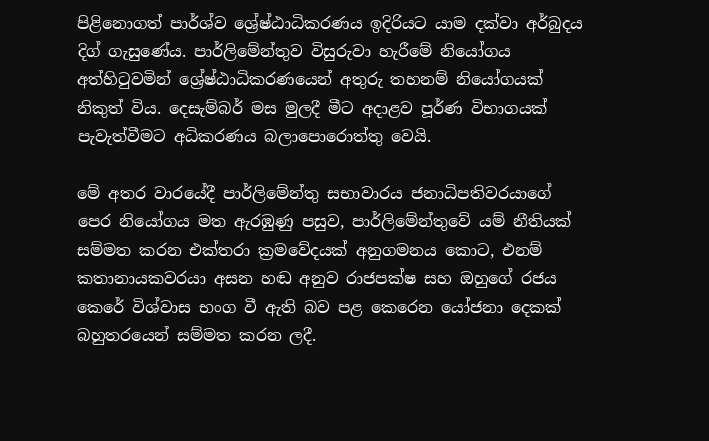පිළිනොගත් පාර්ශ්‍ව ශ්‍රේ‍ෂ්ඨාධිකරණය ඉදිරියට යාම දක්වා අර්බුදය දිග් ගැසුණේය. පාර්ලිමේන්තුව විසුරුවා හැරීමේ නියෝගය අත්හිටුවමින් ශ්‍රේ‍ෂ්‍ඨාධිකරණයෙන් අතුරු තහනම් නියෝගයක් නිකුත් විය. දෙසැම්බර් මස මුලදී මීට අදාළව පූර්ණ විභාගයක් පැවැත්වීමට අධිකරණය බලාපොරොත්තු වෙයි.

මේ අතර වාරයේදී පාර්ලිමේන්තු සභාවාරය ජනාධිපතිවරයාගේ පෙර නියෝගය මත ඇරඹුණු පසුව, පාර්ලිමේන්තුවේ යම් නීතියක් සම්මත කරන එක්තරා ක්‍රමවේදයක් අනුගමනය කොට, එනම් කතානායකවරයා අසන හඬ අනුව රාජපක්ෂ සහ ඔහුගේ රජය කෙරේ විශ්වාස භංග වී ඇති බව පළ කෙරෙන යෝජනා දෙකක් බහුතරයෙන් සම්මත කරන ලදී.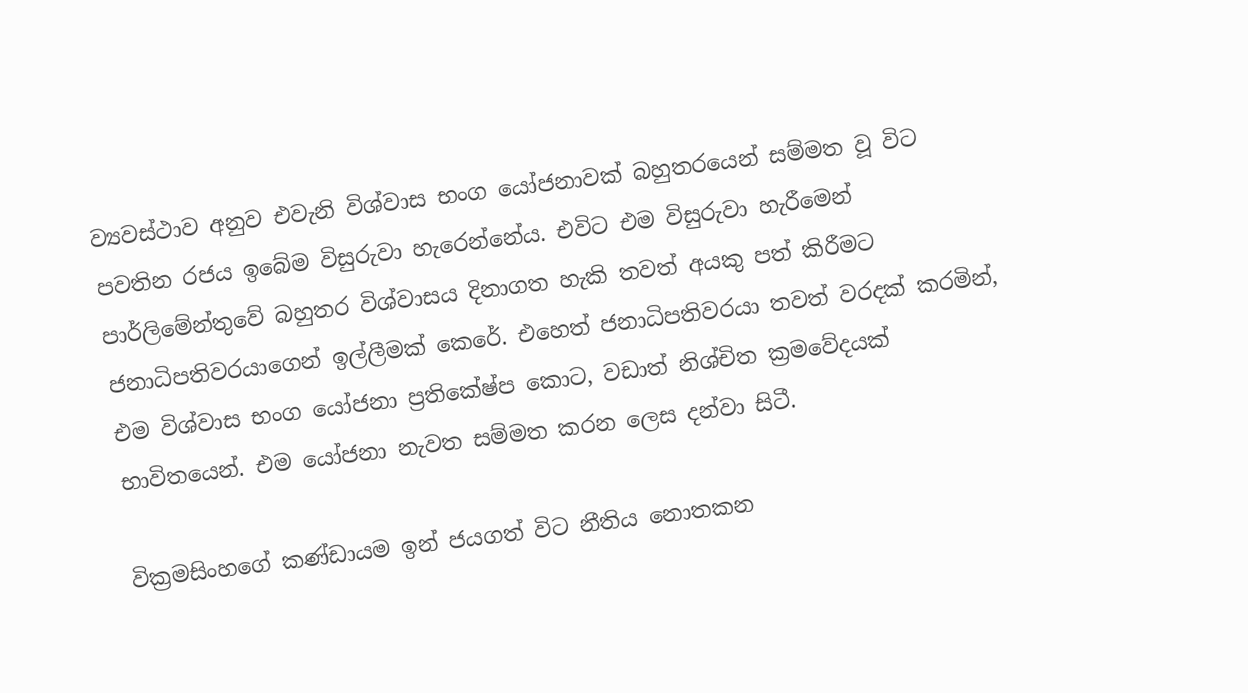ව්‍යවස්ථාව අනුව එවැනි විශ්වාස භංග යෝජනාවක් බහුතරයෙන් සම්මත වූ විට පවතින රජය ඉබේම විසුරුවා හැරෙන්නේය. එවිට එම විසුරුවා හැරීමෙන් පාර්ලිමේන්තුවේ බහුතර විශ්වාසය දිනාගත හැකි තවත් අයකු පත් කිරීමට ජනාධිපතිවරයාගෙන් ඉල්ලීමක් කෙරේ. එහෙත් ජනාධිපතිවරයා තවත් වරදක් කරමින්, එම විශ්වාස භංග යෝජනා ප්‍රතිකේෂ්ප කොට, වඩාත් නිශ්චිත ක්‍රමවේදයක් භාවිතයෙන්. එම යෝජනා නැවත සම්මත කරන ලෙස දන්වා සිටී.

වික්‍රමසිංහගේ කණ්‍ඩායම ඉන් ජයගත් විට නීතිය නොතකන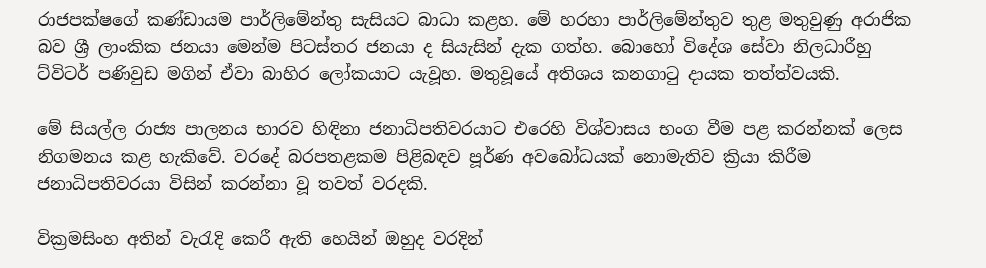රාජපක්ෂගේ කණ්ඩායම පාර්ලිමේන්තු සැසියට බාධා කළහ. මේ හරහා පාර්ලිමේන්තුව තුළ මතුවුණු අරාජික බව ශ්‍රී ලාංකික ජනයා මෙන්ම පිටස්තර ජනයා ද සියැසින් දැක ගත්හ. බොහෝ විදේශ සේවා නිලධාරීහු ට්විටර් පණිවුඩ මගින් ඒවා බාහිර ලෝකයාට යැවූහ. මතුවූයේ අතිශය කනගාටු දායක තත්ත්වයකි.

මේ සියල්ල රාජ්‍ය පාලනය භාරව හිඳිනා ජනාධිපතිවරයාට එරෙහි විශ්වාසය භංග වීම පළ කරන්නක් ලෙස නිගමනය කළ හැකිවේ. වරදේ බරපතළකම පිළිබඳව පූර්ණ අවබෝධයක් නොමැතිව ක්‍රියා කිරීම ජනාධිපතිවරයා විසින් කරන්නා වූ තවත් වරදකි.

වික්‍රමසිංහ අතින් වැරැදි කෙරී ඇති හෙයින් ඔහුද වරදින්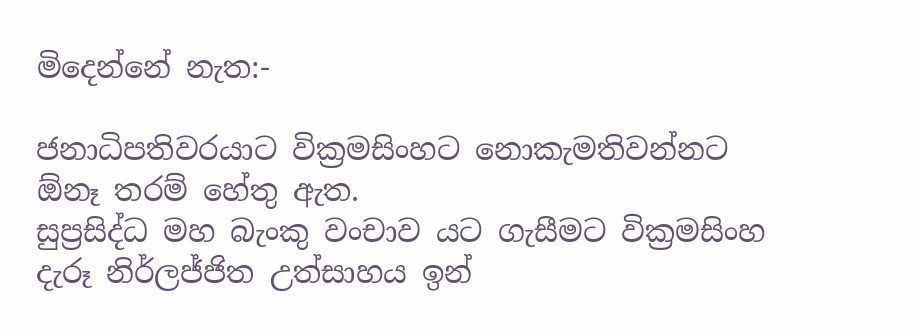මිදෙන්නේ නැත:-

ජනාධිපතිවරයාට වික්‍රමසිංහට නොකැමතිවන්නට ඕනෑ තරම් හේතු ඇත.
සුප්‍රසිද්ධ මහ බැංකු වංචාව යට ගැසීමට වික්‍රමසිංහ දැරූ නිර්ලජ්ජිත උත්සාහය ඉන්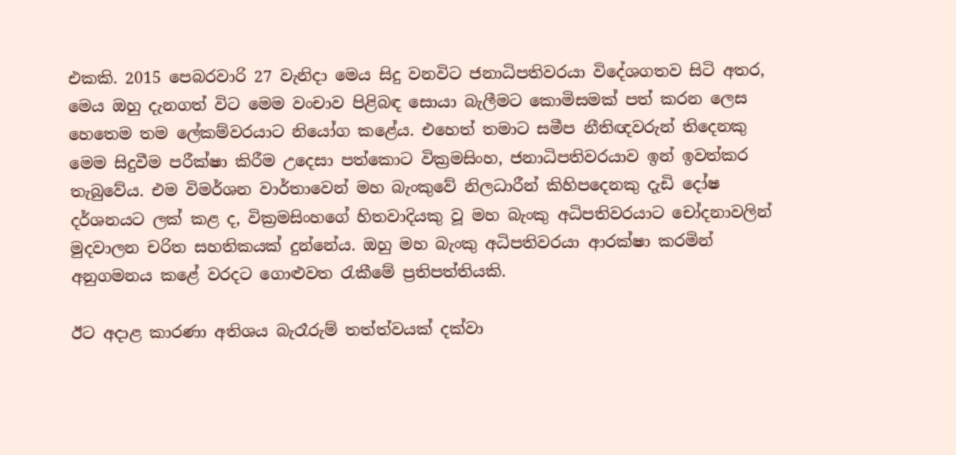එකකි. 2015 පෙබරවාරි 27 වැනිදා මෙය සිදු වනවිට ජනාධිපතිවරයා විදේශගතව සිටි අතර, මෙය ඔහු දැනගත් විට මෙම වංචාව පිළිබඳ සොයා බැලීමට කොමිසමක් පත් කරන ලෙස හෙතෙම තම ලේකම්වරයාට නියෝග කළේය. එහෙත් තමාට සමීප නීතිඥවරුන් තිදෙනකු මෙම සිදුවීම පරීක්ෂා කිරීම උදෙසා පත්කොට වික්‍රමසිංහ, ජනාධිපතිවරයාව ඉන් ඉවත්කර තැබුවේය. එම විමර්ශන වාර්තාවෙන් මහ බැංකුවේ නිලධාරීන් කිහිපදෙනකු දැඩි දෝෂ දර්ශනයට ලක් කළ ද, වික්‍රමසිංහගේ හිතවාදියකු වූ මහ බැංකු අධිපතිවරයාට චෝදනාවලින් මුදවාලන චරිත සහතිකයක් දුන්නේය. ඔහු මහ බැංකු අධිපතිවරයා ආරක්ෂා කරමින් අනුගමනය කළේ වරදට ගොළුවත රැකීමේ ප්‍රතිපත්තියකි.

ඊට අදාළ කාරණා අතිශය බැරෑරුම් තත්ත්වයක් දක්වා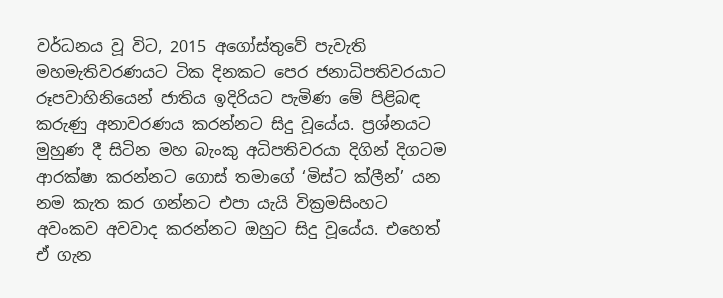වර්ධනය වූ විට, 2015 අගෝස්තුවේ පැවැති මහමැතිවරණයට ටික දිනකට පෙර ජනාධිපතිවරයාට රූපවාහිනියෙන් ජාතිය ඉදිරියට පැමිණ මේ පිළිබඳ කරුණු අනාවරණය කරන්නට සිදු වූයේය. ප්‍රශ්නයට මුහුණ දී සිටින මහ බැංකු අධිපතිවරයා දිගින් දිගටම ආරක්ෂා කරන්නට ගොස් තමාගේ ‘මිස්ට ක්ලීන්’ යන නම කැත කර ගන්නට එපා යැයි වික්‍රමසිංහට අවංකව අවවාද කරන්නට ඔහුට සිදු වූයේය. එහෙත් ඒ ගැන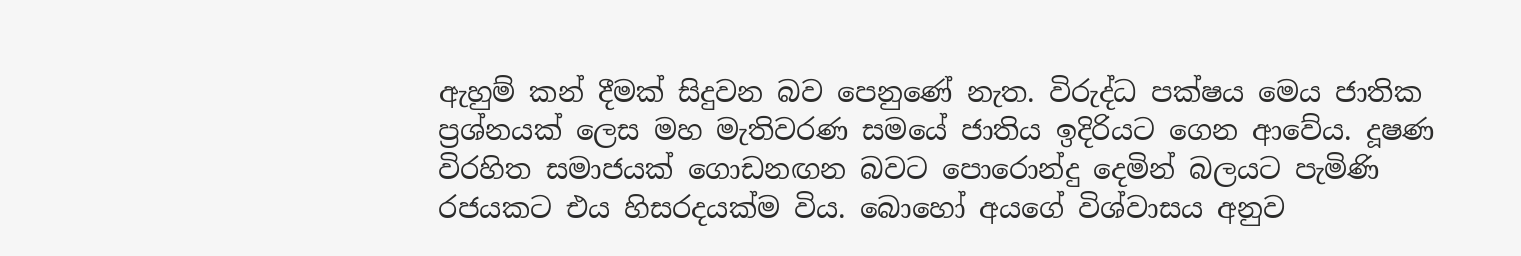ඇහුම් කන් දීමක් සිදුවන බව පෙනුණේ නැත. විරුද්ධ පක්ෂය මෙය ජාතික ප්‍රශ්නයක් ලෙස මහ මැතිවරණ සමයේ ජාතිය ඉදිරියට ගෙන ආවේය. දූෂණ විරහිත සමාජයක් ගොඩනඟන බවට පොරොන්දු දෙමින් බලයට පැමිණි රජයකට එය හිසරදයක්ම විය. බොහෝ අයගේ විශ්වාසය අනුව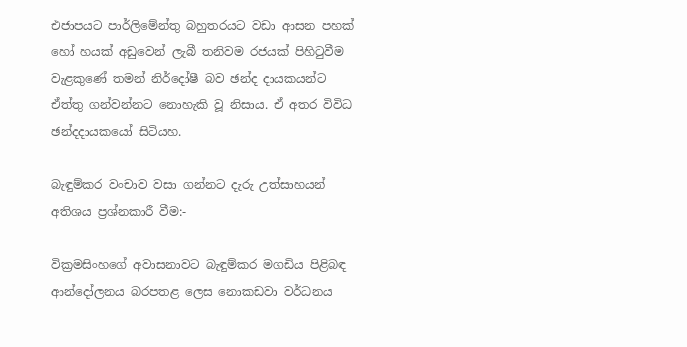එජාපයට පාර්ලිමේන්තු බහුතරයට වඩා ආසන පහක් හෝ හයක් අඩුවෙන් ලැබී තනිවම රජයක් පිහිටුවීම වැළකුණේ තමන් නිර්දෝෂී බව ඡන්ද දායකයන්ට ඒත්තු ගන්වන්නට නොහැකි වූ නිසාය. ඒ අතර විවිධ ඡන්දදායකයෝ සිටියහ.

බැඳුම්කර වංචාව වසා ගන්නට දැරු උත්සාහයන් අතිශය ප්‍රශ්නකාරී වීම:-

වික්‍රමසිංහගේ අවාසනාවට බැඳුම්කර මගඩිය පිළිබඳ ආන්දෝලනය බරපතළ ලෙස නොකඩවා වර්ධනය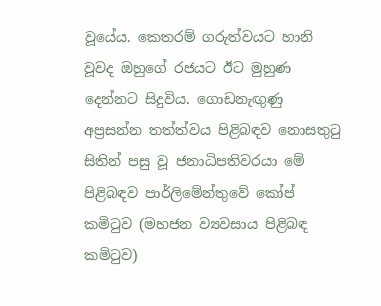වූයේය. කෙතරම් ගරුත්වයට හානි වූවද ඔහුගේ රජයට ඊට මුහුණ දෙන්නට සිදුවිය. ගොඩනැඟුණු අප්‍රසන්න තත්ත්වය පිළිබඳව නොසතුටු සිතින් පසු වූ ජනාධිපතිවරයා මේ පිළිබඳව පාර්ලිමේන්තුවේ කෝප් කමිටුව (මහජන ව්‍යවසාය පිළිබඳ කමිටුව)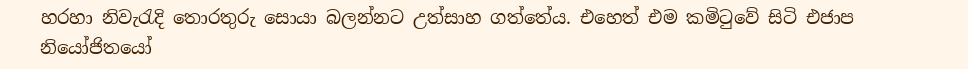හරහා නිවැරැදි තොරතුරු සොයා බලන්නට උත්සාහ ගත්තේය. එහෙත් එම කමිටුවේ සිටි එජාප නියෝජිතයෝ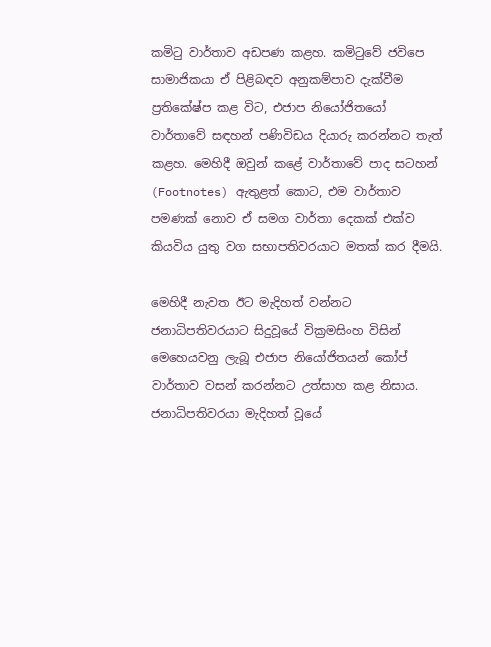කමිටු වාර්තාව අඩපණ කළහ. කමිටුවේ ජවිපෙ සාමාජිකයා ඒ පිළිබඳව අනුකම්පාව දැක්වීම ප්‍රතිකේෂ්ප කළ විට, එජාප නියෝජිතයෝ වාර්තාවේ සඳහන් පණිවිඩය දියාරු කරන්නට තැත් කළහ. මෙහිදී ඔවුන් කළේ වාර්තාවේ පාද සටහන් (Footnotes) ඇතුළත් කොට, එම වාර්තාව පමණක් නොව ඒ සමග වාර්තා දෙකක් එක්ව කියවිය යුතු වග සභාපතිවරයාට මතක් කර දීමයි.

මෙහිදී නැවත ඊට මැදිහත් වන්නට ජනාධිපතිවරයාට සිදුවූයේ වික්‍රමසිංහ විසින් මෙහෙයවනු ලැබූ එජාප නියෝජිතයන් කෝප් වාර්තාව වසන් කරන්නට උත්සාහ කළ නිසාය. ජනාධිපතිවරයා මැදිහත් වූයේ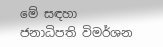මේ සඳහා ජනාධිපති විමර්ශන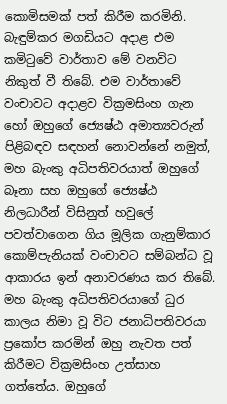කොමිසමක් පත් කිරීම කරමිනි. බැඳුම්කර මගඩියට අදාළ එම කමිටුවේ වාර්තාව මේ වනවිට නිකුත් වී තිබේ. එම වාර්තාවේ වංචාවට අදාළව වික්‍රමසිංහ ගැන හෝ ඔහුගේ ජ්‍යෙෂ්‍ඨ අමාත්‍යවරුන් පිළිබඳව සඳහන් නොවන්නේ නමුත්, මහ බැංකු අධිපතිවරයාත් ඔහුගේ බෑනා සහ ඔහුගේ ජ්‍යෙෂ්‍ඨ නිලධාරීන් විසිනුත් හවුලේ පවත්වාගෙන ගිය මූලික ගැනුම්කාර කොම්පැනියක් වංචාවට සම්බන්ධ වූ ආකාරය ඉන් අනාවරණය කර තිබේ. මහ බැංකු අධිපතිවරයාගේ ධුර කාලය නිමා වූ විට ජනාධිපතිවරයා ප්‍රකෝප කරමින් ඔහු නැවත පත් කිරීමට වික්‍රමසිංහ උත්සාහ ගත්තේය. ඔහුගේ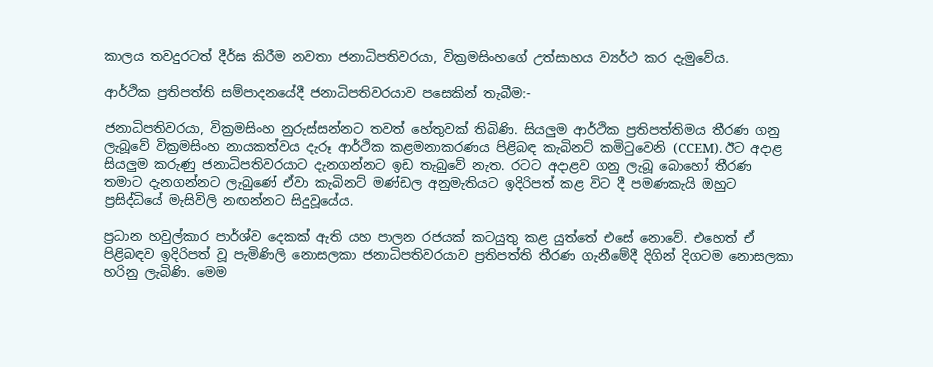කාලය තවදුරටත් දීර්ඝ කිරීම නවතා ජනාධිපතිවරයා, වික්‍රමසිංහගේ උත්සාහය ව්‍යර්ථ කර දැමුවේය.

ආර්ථික ප්‍රතිපත්ති සම්පාදනයේදී ජනාධිපතිවරයාව පසෙකින් තැබීම:-

ජනාධිපතිවරයා, වික්‍රමසිංහ නුරුස්සන්නට තවත් හේතුවක් තිබිණි. සියලුම ආර්ථික ප්‍රතිපත්තිමය තීරණ ගනු ලැබූවේ වික්‍රමසිංහ නායකත්වය දැරූ ආර්ථික කළමනාකරණය පිළිබඳ කැබිනට් කමිටුවෙනි (CCEM). ඊට අදාළ සියලුම කරුණු ජනාධිපතිවරයාට දැනගන්නට ඉඩ තැබුවේ නැත. රටට අදාළව ගනු ලැබූ බොහෝ තීරණ තමාට දැනගන්නට ලැබුණේ ඒවා කැබිනට් මණ්ඩල අනුමැතියට ඉදිරිපත් කළ විට දී පමණකැයි ඔහුට ප්‍රසිද්ධියේ මැසිවිලි නඟන්නට සිදුවූයේය.

ප්‍රධාන හවුල්කාර පාර්ශ්ව දෙකක් ඇති යහ පාලන රජයක් කටයුතු කළ යුත්තේ එසේ නොවේ. එහෙත් ඒ පිළිබඳව ඉදිරිපත් වූ පැමිණිලි නොසලකා ජනාධිපතිවරයාව ප්‍රතිපත්ති තීරණ ගැනීමේදී දිගින් දිගටම නොසලකා හරිනු ලැබිණි. මෙම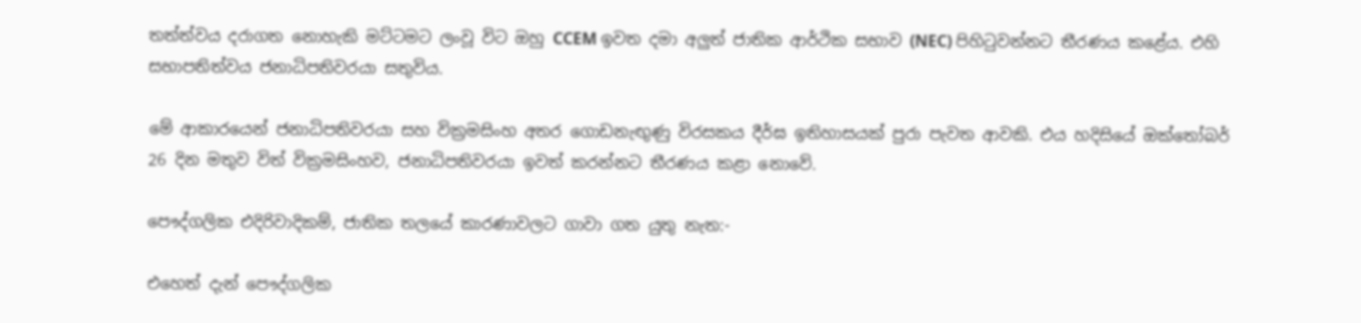තත්ත්වය දරාගත නොහැකි මට්ටමට ලංවූ විට ඔහු CCEM ඉවත දමා අලුත් ජාතික ආර්ථික සභාව (NEC) පිහිටුවන්නට තීරණය කළේය. එහි සභාපතිත්වය ජනාධිපතිවරයා සතුවිය.

මේ ආකාරයෙන් ජනාධිපතිවරයා සහ වික්‍රමසිංහ අතර ගොඩනැඟුණු විරසකය දීර්ඝ ඉතිහාසයක් පුරා පැවත ආවකි. එය හදිසියේ ඔක්තෝබර් 26 දින මතුව විත් වික්‍රමසිංහව, ජනාධිපතිවරයා ඉවත් කරන්නට තීරණය කළා නොවේ.

පෞද්ගලික එදිරිවාදිකම්, ජාතික තලයේ කාරණාවලට ගාවා ගත යුතු නැත:-

එහෙත් දැන් පෞද්ගලික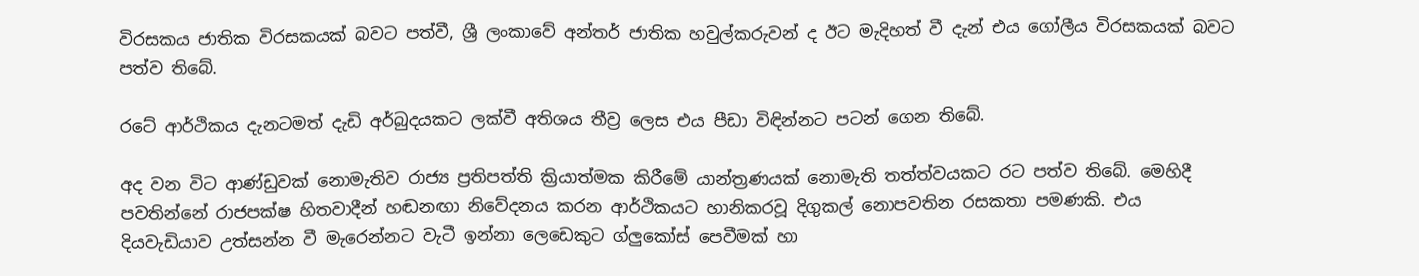විරසකය ජාතික විරසකයක් බවට පත්වී, ශ්‍රී ලංකාවේ අන්තර් ජාතික හවුල්කරුවන් ද ඊට මැදිහත් වී දැන් එය ගෝලීය විරසකයක් බවට පත්ව තිබේ.

රටේ ආර්ථිකය දැනටමත් දැඩි අර්බුදයකට ලක්වී අතිශය තීව්‍ර ලෙස එය පීඩා විඳින්නට පටන් ගෙන තිබේ.

අද වන විට ආණ්ඩුවක් නොමැතිව රාජ්‍ය ප්‍රතිපත්ති ක්‍රියාත්මක කිරීමේ යාන්ත්‍රණයක් නොමැති තත්ත්වයකට රට පත්ව තිබේ. මෙහිදී පවතින්නේ රාජපක්ෂ හිතවාදීන් හඬනඟා නිවේදනය කරන ආර්ථිකයට හානිකරවූ දිගුකල් නොපවතින රසකතා පමණකි. එය දියවැඩියාව උත්සන්න වී මැරෙන්නට වැටී ඉන්නා ලෙඩෙකුට ග්ලුකෝස් පෙවීමක් හා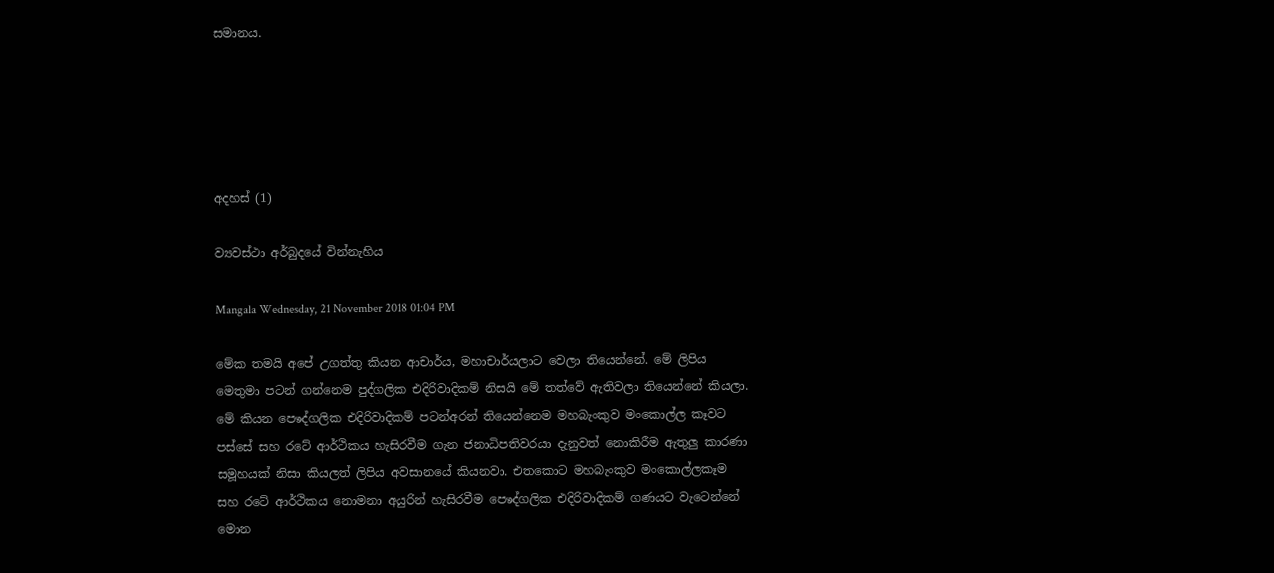සමානය.





අදහස් (1)

ව්‍යවස්ථා අර්බුදයේ වින්නැහිය

Mangala Wednesday, 21 November 2018 01:04 PM

මේක තමයි අපේ උගත්තු කියන ආචාර්ය, මහාචාර්යලාට වෙලා තියෙන්නේ. මේ ලිපිය මෙතුමා පටන් ගන්නෙම පුද්ගලික එදිරිවාදිකම් නිසයි මේ තත්වේ ඇතිවලා තියෙන්නේ කියලා. මේ කියන පෙෳද්ගලික එදිරිවාදිකම් පටන්අරන් තියෙන්නෙම මහබැංකුව මංකොල්ල කෑවට පස්සේ සහ රටේ ආර්ථිකය හැසිරවීම ගැන ජනාධිපතිවරයා දැනුවත් නොකිරීම ඇතුලු කාරණා සමූහයක් නිසා කියලත් ලිපිය අවසානයේ කියනවා. එතකොට මහබැංකුව මංකොල්ලකෑම සහ රටේ ආර්ථිකය නොමනා අයුරින් හැසිරවීම පෙෳද්ගලික එදිරිවාදිකම් ගණයට වැටෙන්නේ මොන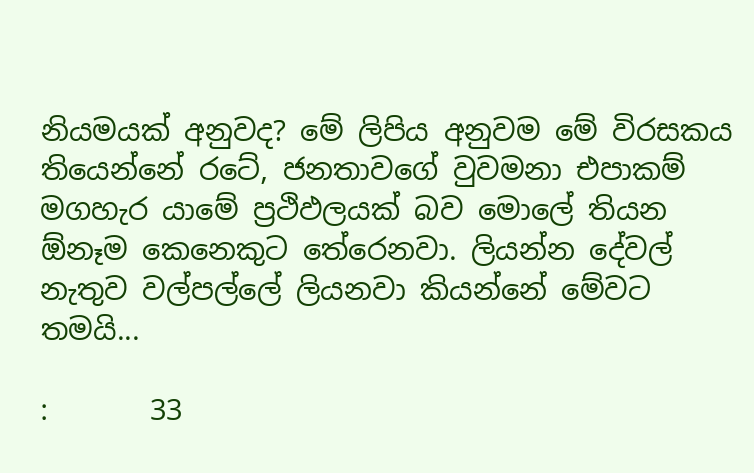නියමයක් අනුවද? මේ ලිපිය අනුවම මේ විරසකය තියෙන්නේ රටේ, ජනතාවගේ වුවමනා එපාකම් මගහැර යාමේ ප්‍රථිඵලයක් බව මොලේ තියන ඕනෑම කෙනෙකුට තේරෙනවා. ලියන්න දේවල් නැතුව වල්පල්ලේ ලියනවා කියන්නේ මේවට තමයි...

:       33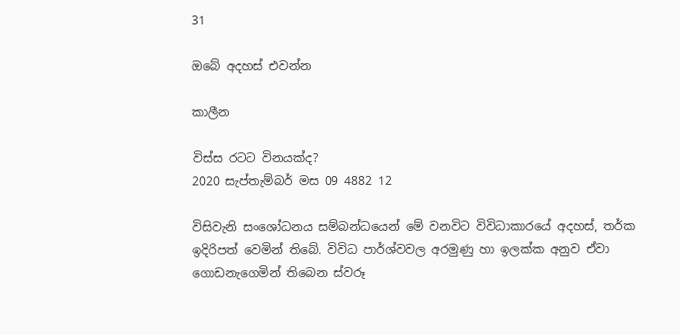31

ඔබේ අදහස් එවන්න

කාලීන

විස්ස රටට විනයක්ද?
2020 සැප්තැම්බර් මස 09 4882 12

විසිවැනි සංශෝධනය සම්බන්ධයෙන් මේ වනවිට විවිධාකාරයේ අදහස්, තර්ක ඉදිරිපත් වෙමින් තිබේ. විවිධ පාර්ශ්වවල අරමුණු හා ඉලක්ක අනුව ඒවා ගොඩනැගෙමින් තිබෙන ස්වරූ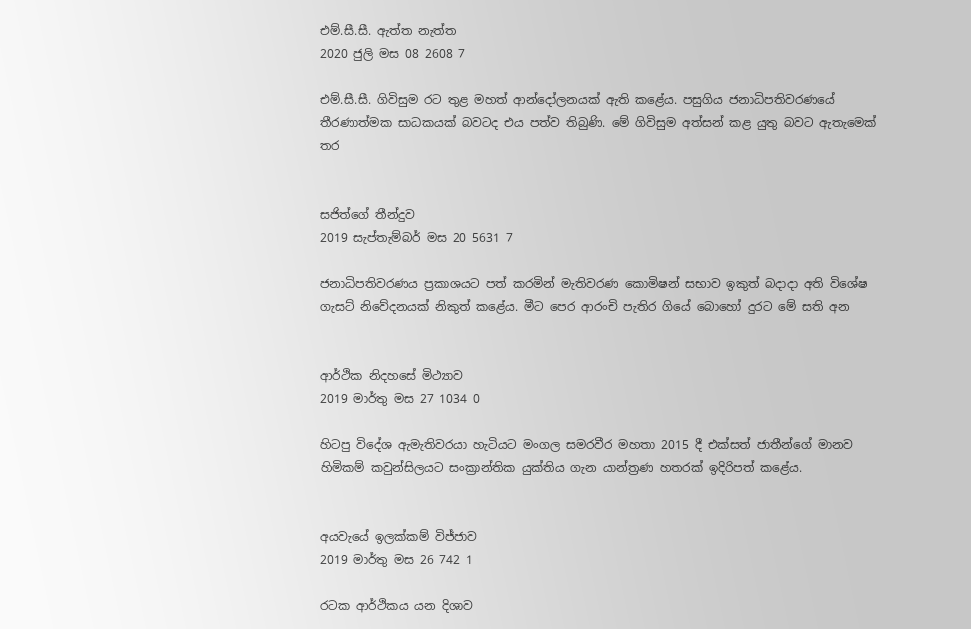එම්.සී.සී. ඇත්ත නැත්ත
2020 ජුලි මස 08 2608 7

එම්.සී.සී. ගිවිසුම රට තුළ මහත් ආන්දෝලනයක් ඇති කළේය. පසුගිය ජනාධිපතිවරණයේ තීරණාත්මක සාධකයක් බවටද එය පත්ව තිබුණි. මේ ගිවිසුම අත්සන් කළ යුතු බවට ඇතැමෙක් තර


සජිත්ගේ තීන්දුව
2019 සැප්තැම්බර් මස 20 5631 7

ජනාධිපතිවරණය ප්‍රකාශයට පත් කරමින් මැතිවරණ කොමිෂන් සභාව ඉකුත් බදාදා අති විශේෂ ගැසට් නිවේදනයක් නිකුත් කළේය. මීට පෙර ආරංචි පැතිර ගියේ බොහෝ දුරට මේ සති අන


ආර්ථික නිදහසේ මිථ්‍යාව
2019 මාර්තු මස 27 1034 0

හිටපු විදේශ ඇමැතිවරයා හැටියට මංගල සමරවීර මහතා 2015 දී එක්සත් ජාතීන්ගේ මානව හිමිකම් කවුන්සිලයට සංක්‍රාන්තික යුක්තිය ගැන යාන්ත්‍රණ හතරක් ඉදිරිපත් කළේය.


අයවැයේ ඉලක්කම් විජ්ජාව
2019 මාර්තු මස 26 742 1

රටක ආර්ථිකය යන දිශාව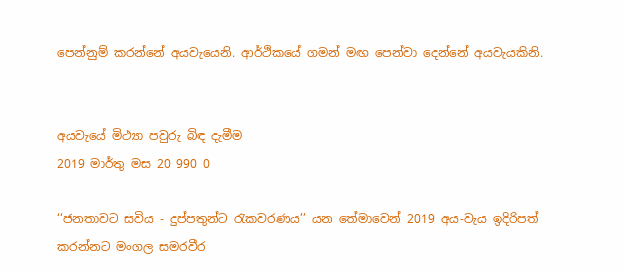පෙන්නුම් කරන්නේ අයවැයෙනි. ආර්ථිකයේ ගමන් මඟ පෙන්වා දෙන්නේ අයවැයකිනි.


අයවැයේ මිථ්‍යා පවුරු බිඳ දැමීම
2019 මාර්තු මස 20 990 0

‘‘ජනතාවට සවිය - දුප්පතුන්ට රැකවරණය’’ යන තේමාවෙන් 2019 අය-වැය ඉදිරිපත් කරන්නට මංගල සමරවීර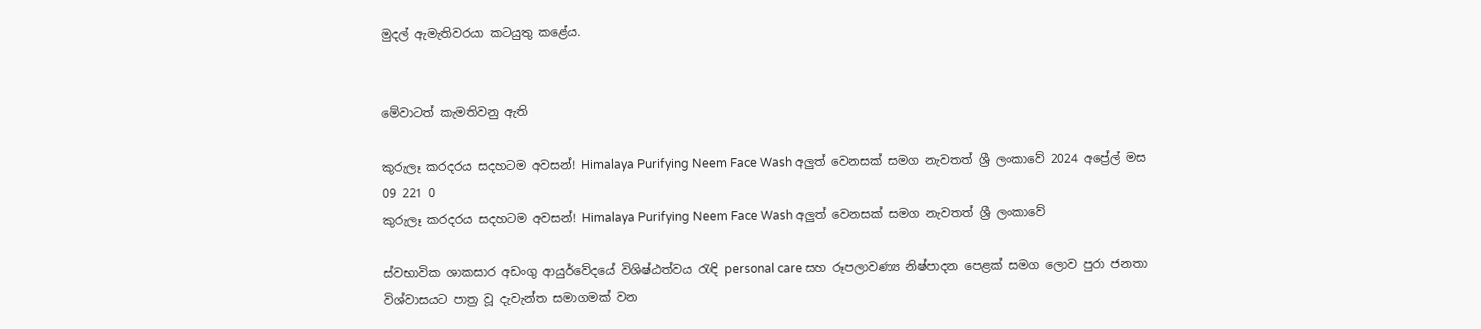මුදල් ඇමැතිවරයා කටයුතු කළේය.


මේවාටත් කැමතිවනු ඇති

කුරුලෑ කරදරය සදහටම අවසන්! Himalaya Purifying Neem Face Wash අලුත් වෙනසක් සමග නැවතත් ශ්‍රී ලංකාවේ 2024 අප්‍රේල් මස 09 221 0
කුරුලෑ කරදරය සදහටම අවසන්! Himalaya Purifying Neem Face Wash අලුත් වෙනසක් සමග නැවතත් ශ්‍රී ලංකාවේ

ස්වභාවික ශාකසාර අඩංගු ආයුර්වේදයේ විශිෂ්ඨත්වය රැඳි personal care සහ රූපලාවණ්‍ය නිෂ්පාදන පෙළක් සමග ලොව පුරා ජනතා විශ්වාසයට පාත්‍ර වූ දැවැන්ත සමාගමක් වන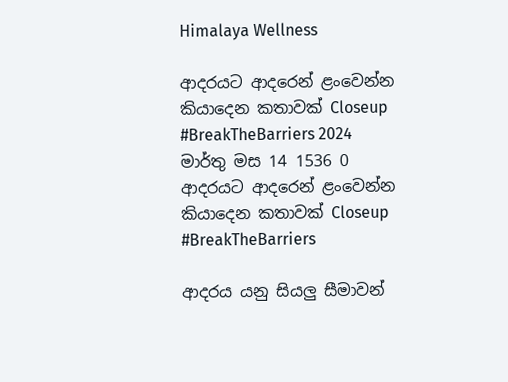Himalaya Wellness

ආදරයට ආදරෙන් ළංවෙන්න කියාදෙන කතාවක් Closeup #BreakTheBarriers 2024 මාර්තු මස 14 1536 0
ආදරයට ආදරෙන් ළංවෙන්න කියාදෙන කතාවක් Closeup #BreakTheBarriers

ආදරය යනු සියලු සීමාවන්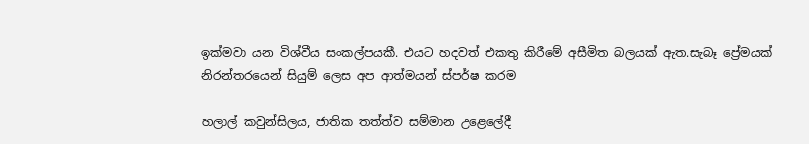ඉක්මවා යන විශ්වීය සංකල්පයකී. එයට හදවත් එකතු කිරීමේ අසීමිත බලයක් ඇත.සැබෑ ප්‍රේමයක් නිරන්තරයෙන් සියුම් ලෙස අප ආත්මයන් ස්පර්ෂ කරම

හලාල් කවුන්සිලය, ජාතික තත්ත්ව සම්මාන උළෙලේදී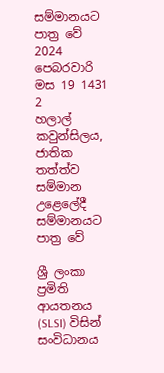සම්මානයට පාත්‍ර වේ 2024 පෙබරවාරි මස 19 1431 2
හලාල් කවුන්සිලය, ජාතික තත්ත්ව සම්මාන උළෙලේදී සම්මානයට පාත්‍ර වේ

ශ්‍රී ලංකා ප්‍රමිති ආයතනය (SLSI) විසින් සංවිධානය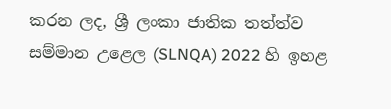කරන ලද, ශ්‍රී ලංකා ජාතික තත්ත්ව සම්මාන උළෙල (SLNQA) 2022 හි ඉහළ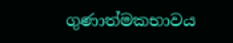ගුණාත්මකභාවය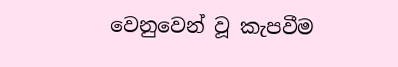වෙනුවෙන් වූ කැපවීම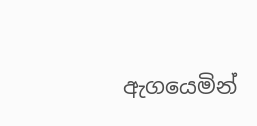ඇගයෙමින්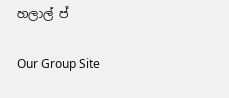හලාල් ප්

Our Group Site